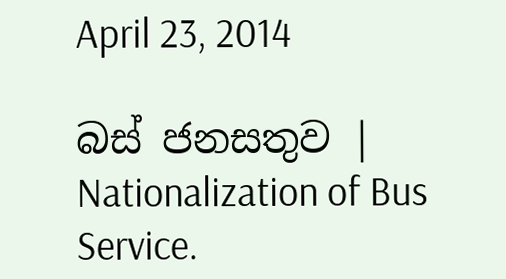April 23, 2014

බස් ජනසතුව | Nationalization of Bus Service.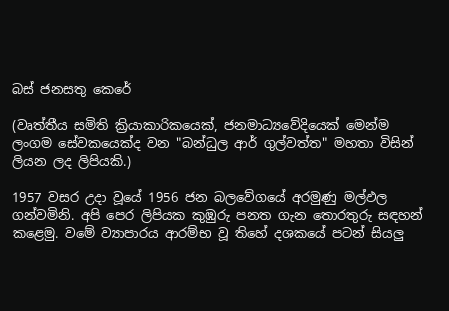බස් ජනසතු කෙරේ

(වෘත්තීය සමිති ක්‍රියාකාරිකයෙක්, ජනමාධ්‍යවේදියෙක් මෙන්ම ලංගම සේවකයෙක්ද වන "බන්ධුල ආර් ගුල්වත්ත" මහතා විසින් ලියන ලද ලිපියකි.)

1957 වසර උදා වූයේ 1956 ජන බලවේගයේ අරමුණු මල්ඵල ගන්වමිනි. අපි පෙර ලිපියක කුඹුරු පනත ගැන තොරතුරු සඳහන් කළෙමු. වමේ ව්‍යාපාරය ආරම්භ වූ තිහේ දශකයේ පටන් සියලු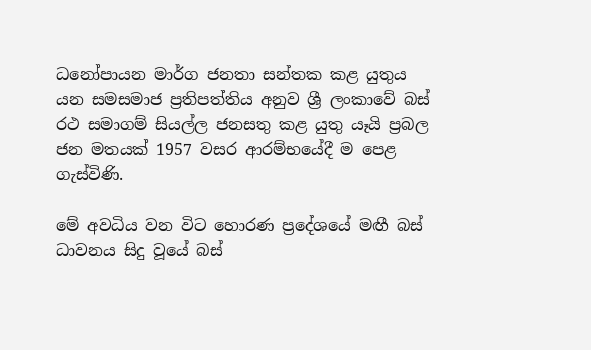ධනෝපායන මාර්ග ජනතා සන්තක කළ යුතුය යන සමසමාජ ප්‍රතිපත්තිය අනුව ශ්‍රී ලංකාවේ බස්‌ රථ සමාගම් සියල්ල ජනසතු කළ යුතු යෑයි ප්‍රබල ජන මතයක්‌ 1957 වසර ආරම්භයේදී ම පෙළ ගැස්‌විණි.

මේ අවධිය වන විට හොරණ ප්‍රදේශයේ මඟී බස්‌ ධාවනය සිදු වූයේ බස්‌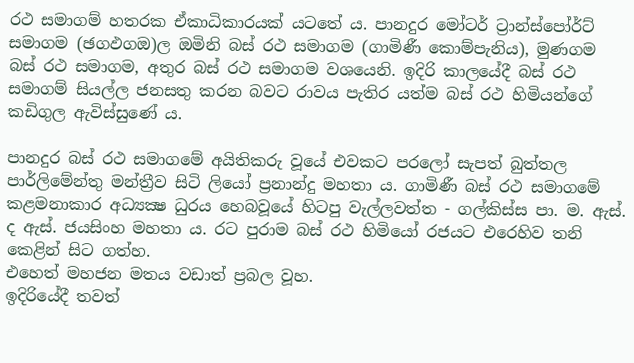රථ සමාගම් හතරක ඒකාධිකාරයක්‌ යටතේ ය. පානදුර මෝටර් ට්‍රාන්ස්‌පෝර්ට්‌ සමාගම (ඡගඵගඔ)ල ඔමිනි බස්‌ රථ සමාගම (ගාමිණී කොම්පැනිය), මුණගම බස්‌ රථ සමාගම, අතුර බස්‌ රථ සමාගම වශයෙනි. ඉදිරි කාලයේදී බස්‌ රථ සමාගම් සියල්ල ජනසතු කරන බවට රාවය පැතිර යත්ම බස්‌ රථ හිමියන්ගේ  කඩිගුල ඇවිස්‌සුණේ ය.

පානදුර බස්‌ රථ සමාගමේ අයිතිකරු වූයේ එවකට පරලෝ සැපත් බුත්තල පාර්ලිමේන්තු මන්ත්‍රීව සිටි ලියෝ ප්‍රනාන්දු මහතා ය. ගාමිණී බස්‌ රථ සමාගමේ කළමනාකාර අධ්‍යක්‍ෂ ධුරය හෙබවූයේ හිටපු වැල්ලවත්ත - ගල්කිස්‌ස පා. ම. ඇස්‌. ද ඇස්‌. ජයසිංහ මහතා ය. රට පුරාම බස්‌ රථ හිමියෝ රජයට එරෙහිව තනි කෙළින් සිට ගත්හ.
එහෙත් මහජන මතය වඩාත් ප්‍රබල වූහ.
ඉදිරියේදී තවත්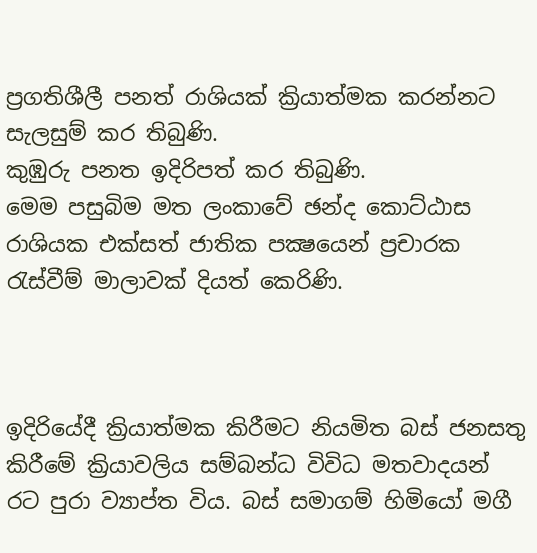ප්‍රගතිශීලී පනත් රාශියක්‌ ක්‍රියාත්මක කරන්නට සැලසුම් කර තිබුණි.
කුඹුරු පනත ඉදිරිපත් කර තිබුණි.
මෙම පසුබිම මත ලංකාවේ ඡන්ද කොට්‌ඨාස රාශියක එක්‌සත් ජාතික පක්‍ෂයෙන් ප්‍රචාරක රැස්‌වීම් මාලාවක්‌ දියත් කෙරිණි.



ඉදිරියේදී ක්‍රියාත්මක කිරීමට නියමිත බස්‌ ජනසතු කිරීමේ ක්‍රියාවලිය සම්බන්ධ විවිධ මතවාදයන් රට පුරා ව්‍යාප්ත විය. බස්‌ සමාගම් හිමියෝ මගී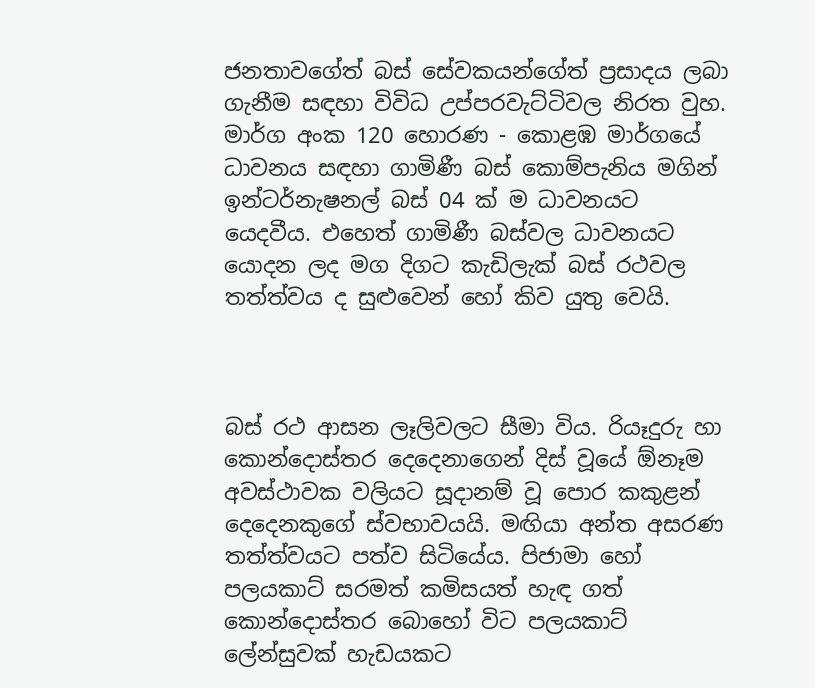ජනතාවගේත් බස්‌ සේවකයන්ගේත් ප්‍රසාදය ලබා ගැනීම සඳහා විවිධ උප්පරවැට්‌ටිවල නිරත වුහ. මාර්ග අංක 120 හොරණ - කොළඹ මාර්ගයේ ධාවනය සඳහා ගාමිණී බස්‌ කොම්පැනිය මගින් ඉන්ටර්නැෂනල් බස්‌ 04 ක්‌ ම ධාවනයට යෙදවීය. එහෙත් ගාමිණී බස්‌වල ධාවනයට යොදන ලද මග දිගට කැඩිලැක්‌ බස්‌ රථවල තත්ත්වය ද සුළුවෙන් හෝ කිව යුතු වෙයි.



බස්‌ රථ ආසන ලෑලිවලට සීමා විය. රියෑදුරු හා කොන්දොස්‌තර දෙදෙනාගෙන් දිස්‌ වූයේ ඕනෑම අවස්‌ථාවක වලියට සූදානම් වූ පොර කකුළන් දෙදෙනකුගේ ස්‌වභාවයයි. මඟියා අන්ත අසරණ තත්ත්වයට පත්ව සිටියේය. පිජාමා හෝ පලයකාට්‌ සරමත් කමිසයත් හැඳ ගත් කොන්දොස්‌තර බොහෝ විට පලයකාට්‌ ලේන්සුවක්‌ හැඩයකට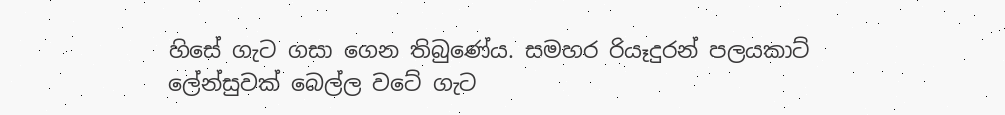හිසේ ගැට ගසා ගෙන තිබුණේය. සමහර රියෑදුරන් පලයකාට්‌ ලේන්සුවක්‌ බෙල්ල වටේ ගැට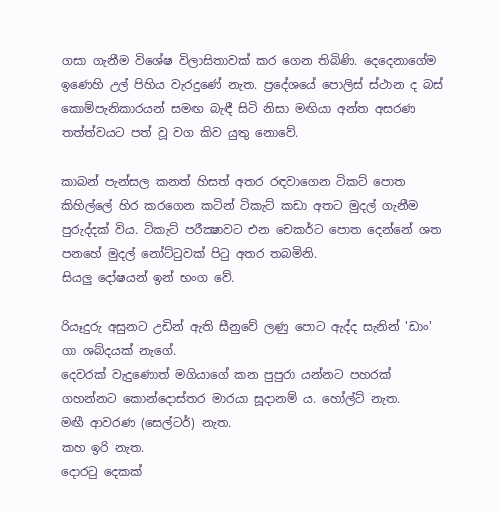ගසා ගැනීම විශේෂ විලාසිතාවක්‌ කර ගෙන තිබිණි. දෙදෙනාගේම ඉණෙහි උල් පිහිය වැරදුණේ නැත. ප්‍රදේශයේ පොලිස්‌ ස්‌ථාන ද බස්‌ කොම්පැනිකාරයන් සමඟ බැඳී සිටි නිසා මඟියා අන්ත අසරණ තත්ත්වයට පත් වූ වග කිව යුතු නොවේ.

කාබන් පැන්සල කනත් හිසත් අතර රඳවාගෙන ටිකට්‌ පොත කිහිල්ලේ හිර කරගෙන කටින් ටිකැට්‌ කඩා අතට මුදල් ගැනීම පුරුද්දක්‌ විය. ටිකැට්‌ පරීක්‍ෂාවට එන චෙකර්ට පොත දෙන්නේ ශත පනහේ මුදල් නෝට්‌ටුවක්‌ පිටු අතර තබමිනි.
සියලු දෝෂයන් ඉන් භංග වේ.

රියෑදුරු අසුනට උඩින් ඇති සීනුවේ ලණු පොට ඇද්ද සැනින් 'ඩාං' ගා ශබ්දයක්‌ නැගේ.
දෙවරක්‌ වැදුණොත් මගියාගේ කන පුපුරා යන්නට පහරක්‌ ගහන්නට කොන්දොස්‌තර මාරයා සූදානම් ය. හෝල්ට්‌ නැත.
මඟී ආවරණ (සෙල්ටර්) නැත.
කහ ඉරි නැත.
දොරටු දෙකක්‌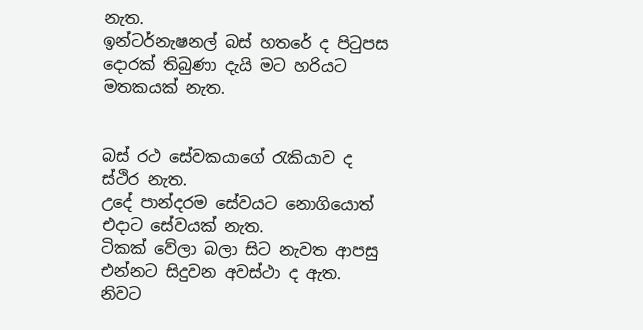නැත.
ඉන්ටර්නැෂනල් බස්‌ හතරේ ද පිටුපස දොරක්‌ තිබුණා දැයි මට හරියට මතකයක්‌ නැත.


බස්‌ රථ සේවකයාගේ රැකියාව ද ස්‌ථිර නැත.
උදේ පාන්දරම සේවයට නොගියොත් එදාට සේවයක්‌ නැත.
ටිකක්‌ වේලා බලා සිට නැවත ආපසු එන්නට සිදුවන අවස්‌ථා ද ඇත.
නිවට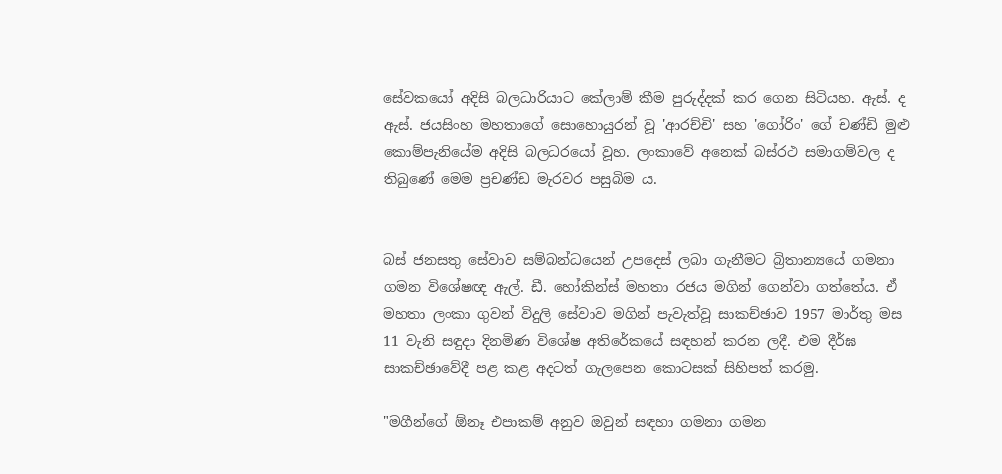සේවකයෝ අදිසි බලධාරියාට කේලාම් කීම පුරුද්දක්‌ කර ගෙන සිටියහ. ඇස්‌. ද ඇස්‌. ජයසිංහ මහතාගේ සොහොයුරන් වූ 'ආරච්චි' සහ 'ගෝරිං' ගේ චණ්‌ඩි මුළු කොම්පැනියේම අදිසි බලධරයෝ වූහ. ලංකාවේ අනෙක්‌ බස්‌රථ සමාගම්වල ද තිබුණේ මෙම ප්‍රචණ්‌ඩ මැරවර පසුබිම ය.


බස්‌ ජනසතු සේවාව සම්බන්ධයෙන් උපදෙස්‌ ලබා ගැනීමට බ්‍රිතාන්‍යයේ ගමනා ගමන විශේෂඥ ඇල්. ඩී. හෝකින්ස්‌ මහතා රජය මගින් ගෙන්වා ගත්තේය. ඒ මහතා ලංකා ගුවන් විදුලි සේවාව මගින් පැවැත්වූ සාකච්ඡාව 1957 මාර්තු මස 11 වැනි සඳුදා දිනමිණ විශේෂ අතිරේකයේ සඳහන් කරන ලදී. එම දීර්ඝ සාකච්ඡාවේදී පළ කළ අදටත් ගැලපෙන කොටසක්‌ සිහිපත් කරමු.

"මගීන්ගේ ඕනෑ එපාකම් අනුව ඔවුන් සඳහා ගමනා ගමන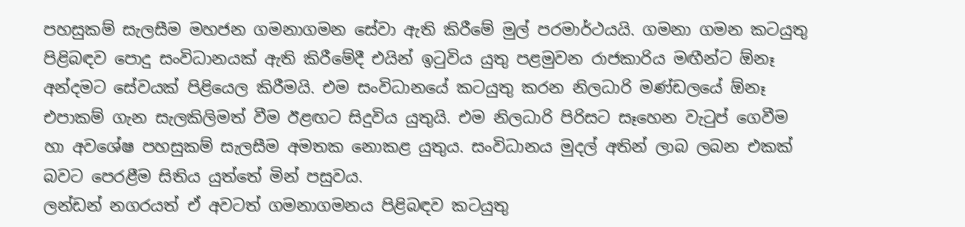පහසුකම් සැලසීම මහජන ගමනාගමන සේවා ඇති කිරීමේ මුල් පරමාර්ථයයි. ගමනා ගමන කටයුතු පිළිබඳව පොදු සංවිධානයක්‌ ඇති කිරීමේදී එයින් ඉටුවිය යුතු පළමුවන රාජකාරිය මඟීන්ට ඕනෑ අන්දමට සේවයක්‌ පිළියෙල කිරීමයි. එම සංවිධානයේ කටයුතු කරන නිලධාරි මණ්‌ඩලයේ ඕනෑ එපාකම් ගැන සැලකිලිමත් වීම ඊළඟට සිදුවිය යුතුයි. එම නිලධාරි පිරිසට සෑහෙන වැටුප් ගෙවීම හා අවශේෂ පහසුකම් සැලසීම අමතක නොකළ යුතුය. සංවිධානය මුදල් අතින් ලාබ ලබන එකක්‌ බවට පෙරළීම සිතිය යුත්තේ මින් පසුවය.
ලන්ඩන් නගරයත් ඒ අවටත් ගමනාගමනය පිළිබඳව කටයුතු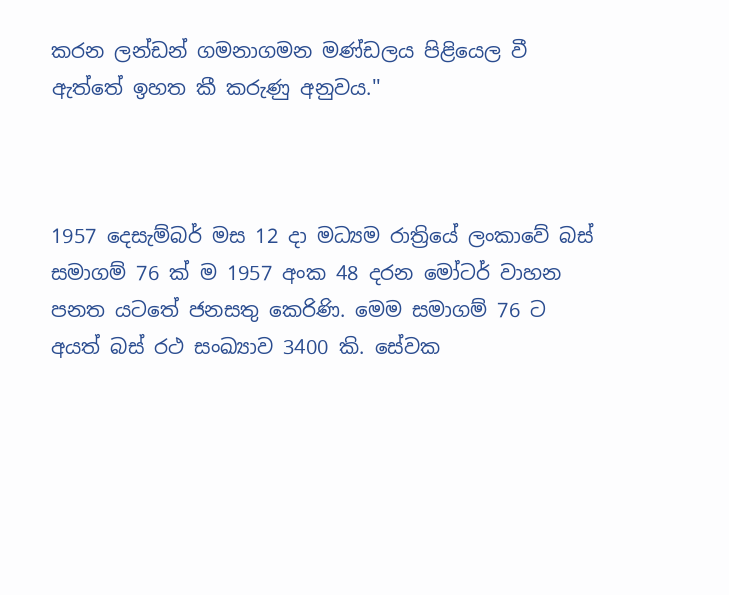කරන ලන්ඩන් ගමනාගමන මණ්‌ඩලය පිළියෙල වී ඇත්තේ ඉහත කී කරුණු අනුවය.''



1957 දෙසැම්බර් මස 12 දා මධ්‍යම රාත්‍රියේ ලංකාවේ බස්‌ සමාගම් 76 ක්‌ ම 1957 අංක 48 දරන මෝටර් වාහන පනත යටතේ ජනසතු කෙරිණි. මෙම සමාගම් 76 ට අයත් බස්‌ රථ සංඛ්‍යාව 3400 කි. සේවක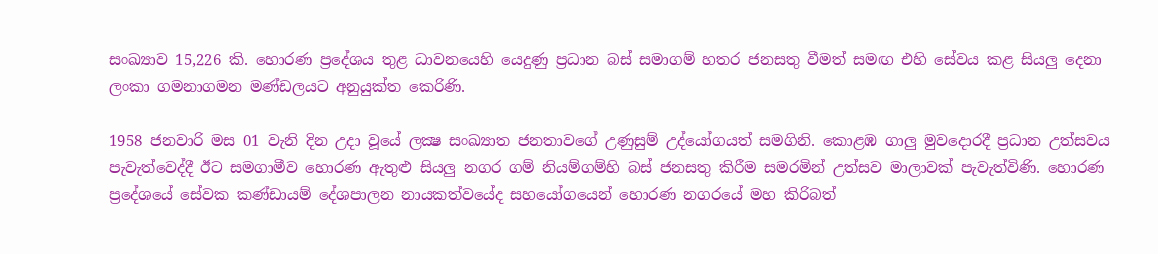සංඛ්‍යාව 15,226 කි. හොරණ ප්‍රදේශය තුළ ධාවනයෙහි යෙදුණු ප්‍රධාන බස්‌ සමාගම් හතර ජනසතු වීමත් සමඟ එහි සේවය කළ සියලු දෙනා ලංකා ගමනාගමන මණ්‌ඩලයට අනුයුක්‌ත කෙරිණි.

1958 ජනවාරි මස 01 වැනි දින උදා වූයේ ලක්‍ෂ සංඛ්‍යාත ජනතාවගේ උණුසුම් උද්යෝගයත් සමගිනි. කොළඹ ගාලු මුවදොරදී ප්‍රධාන උත්සවය පැවැත්වෙද්දී ඊට සමගාමීව හොරණ ඇතුළු සියලු නගර ගම් නියම්ගම්හි බස්‌ ජනසතු කිරීම සමරමින් උත්සව මාලාවක්‌ පැවැත්විණි. හොරණ ප්‍රදේශයේ සේවක කණ්‌ඩායම් දේශපාලන නායකත්වයේද සහයෝගයෙන් හොරණ නගරයේ මහ කිරිබත්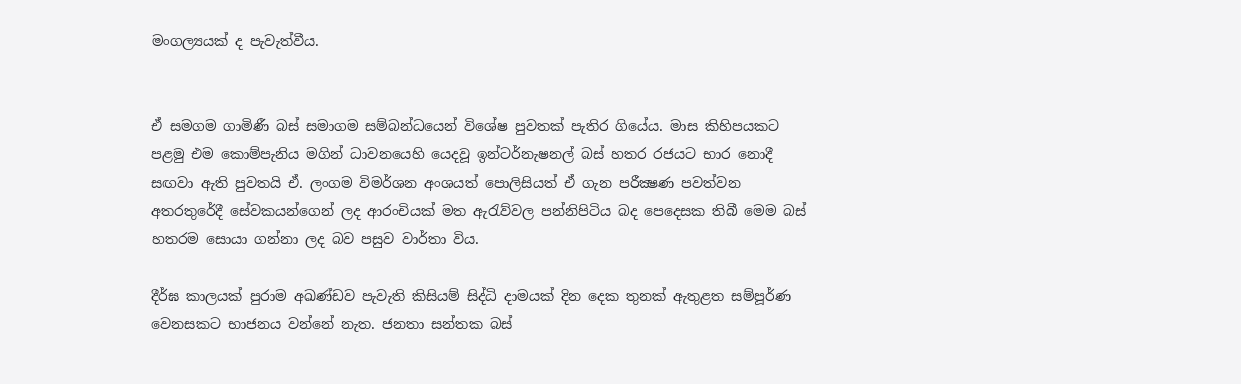මංගල්‍යයක්‌ ද පැවැත්වීය.


ඒ සමගම ගාමිණී බස්‌ සමාගම සම්බන්ධයෙන් විශේෂ පුවතක්‌ පැතිර ගියේය. මාස කිහිපයකට පළමු එම කොම්පැනිය මගින් ධාවනයෙහි යෙදවූ ඉන්ටර්නැෂනල් බස්‌ හතර රජයට භාර නොදී සඟවා ඇති පුවතයි ඒ. ලංගම විමර්ශන අංශයත් පොලිසියත් ඒ ගැන පරීක්‍ෂණ පවත්වන අතරතුරේදී සේවකයන්ගෙන් ලද ආරංචියක්‌ මත ඇරැව්වල පන්නිපිටිය බද පෙදෙසක තිබී මෙම බස්‌ හතරම සොයා ගන්නා ලද බව පසුව වාර්තා විය.

දීර්ඝ කාලයක්‌ පුරාම අඛණ්‌ඩව පැවැති කිසියම් සිද්ධි දාමයක්‌ දින දෙක තුනක්‌ ඇතුළත සම්පූර්ණ වෙනසකට භාජනය වන්නේ නැත. ජනතා සන්තක බස්‌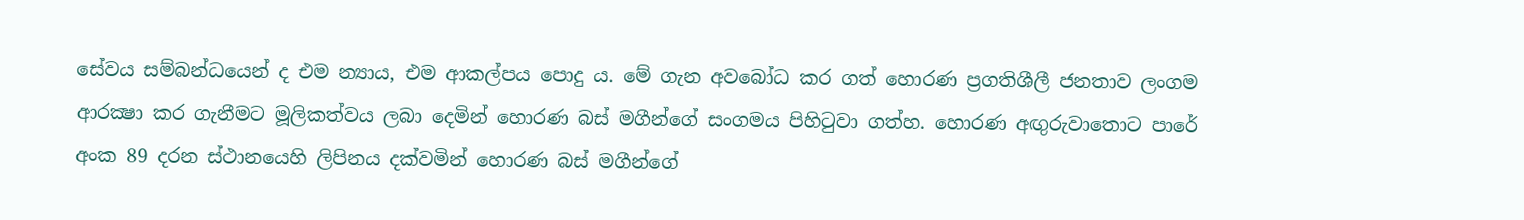සේවය සම්බන්ධයෙන් ද එම න්‍යාය, එම ආකල්පය පොදු ය. මේ ගැන අවබෝධ කර ගත් හොරණ ප්‍රගතිශීලී ජනතාව ලංගම ආරක්‍ෂා කර ගැනීමට මූලිකත්වය ලබා දෙමින් හොරණ බස්‌ මගීන්ගේ සංගමය පිහිටුවා ගත්හ. හොරණ අඟුරුවාතොට පාරේ අංක 89 දරන ස්‌ථානයෙහි ලිපිනය දක්‌වමින් හොරණ බස්‌ මගීන්ගේ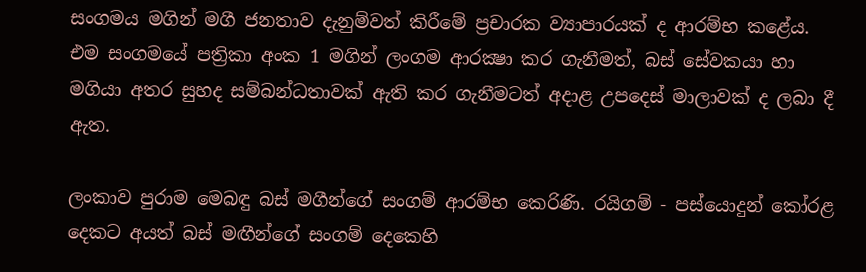සංගමය මගින් මගී ජනතාව දැනුම්වත් කිරීමේ ප්‍රචාරක ව්‍යාපාරයක්‌ ද ආරම්භ කළේය. එම සංගමයේ පත්‍රිකා අංක 1 මගින් ලංගම ආරක්‍ෂා කර ගැනීමත්, බස්‌ සේවකයා හා මගියා අතර සුහද සම්බන්ධතාවක්‌ ඇති කර ගැනීමටත් අදාළ උපදෙස්‌ මාලාවක්‌ ද ලබා දී ඇත.

ලංකාව පුරාම මෙබඳු බස්‌ මගීන්ගේ සංගම් ආරම්භ කෙරිණි. රයිගම් - පස්‌යොදුන් කෝරළ දෙකට අයත් බස්‌ මඟීන්ගේ සංගම් දෙකෙහි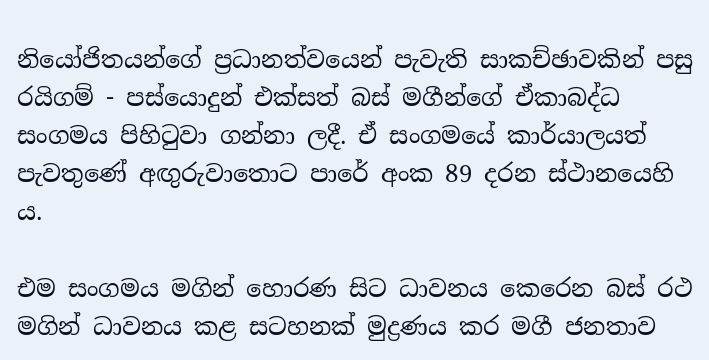නියෝජිතයන්ගේ ප්‍රධානත්වයෙන් පැවැති සාකච්ඡාවකින් පසු රයිගම් - පස්‌යොදුන් එක්‌සත් බස්‌ මගීන්ගේ ඒකාබද්ධ සංගමය පිහිටුවා ගන්නා ලදී. ඒ සංගමයේ කාර්යාලයත් පැවතුණේ අඟුරුවාතොට පාරේ අංක 89 දරන ස්‌ථානයෙහි ය.

එම සංගමය මගින් හොරණ සිට ධාවනය කෙරෙන බස්‌ රථ මගින් ධාවනය කළ සටහනක්‌ මුද්‍රණය කර මගී ජනතාව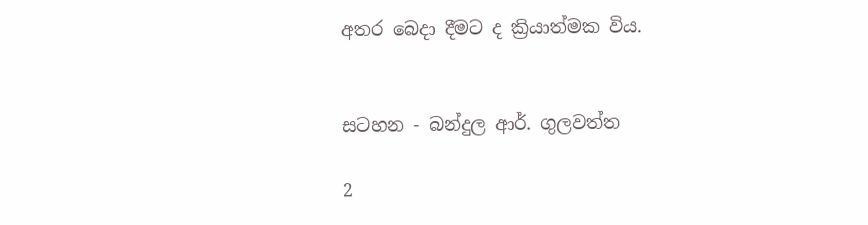අතර බෙදා දීමට ද ක්‍රියාත්මක විය.


සටහන - බන්දුල ආර්. ගුලවත්ත

2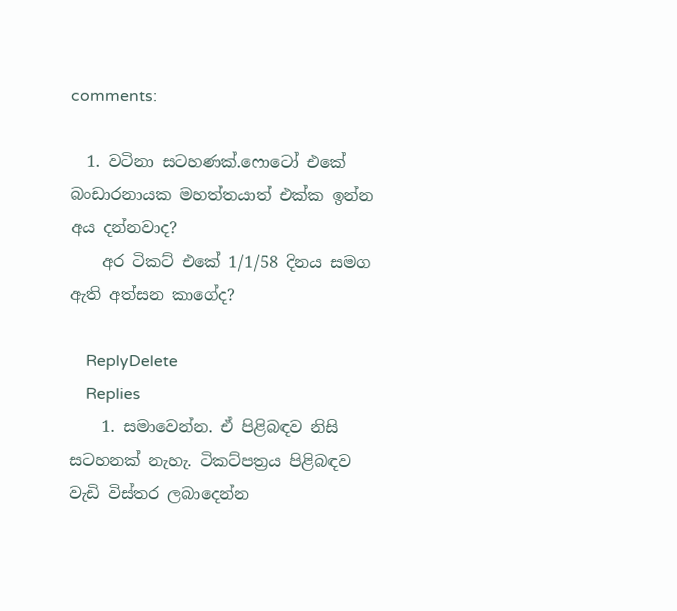comments:

  1. වටිනා සටහණක්.ෆොටෝ එකේ බංඩාරනායක මහත්තයාත් එක්ක ඉන්න අය දන්නවාද?
    අර ටිකට් එකේ 1/1/58 දිනය සමග ඇති අත්සන කාගේද?

    ReplyDelete
    Replies
    1. සමාවෙන්න. ඒ පිළිබඳව නිසි සටහනක් නැහැ. ටිකට්පත්‍රය පිළිබඳව වැඩි විස්තර ලබාදෙන්න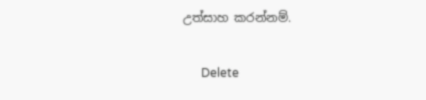උත්සාහ කරන්නම්.

      Delete